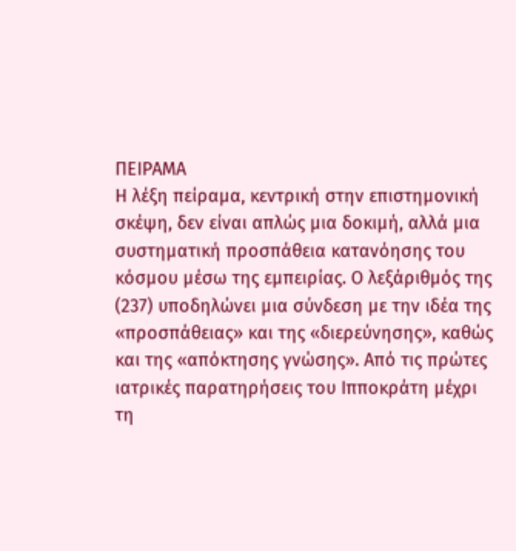ΠΕΙΡΑΜΑ
Η λέξη πείραμα, κεντρική στην επιστημονική σκέψη, δεν είναι απλώς μια δοκιμή, αλλά μια συστηματική προσπάθεια κατανόησης του κόσμου μέσω της εμπειρίας. Ο λεξάριθμός της (237) υποδηλώνει μια σύνδεση με την ιδέα της «προσπάθειας» και της «διερεύνησης», καθώς και της «απόκτησης γνώσης». Από τις πρώτες ιατρικές παρατηρήσεις του Ιπποκράτη μέχρι τη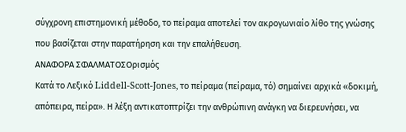σύγχρονη επιστημονική μέθοδο, το πείραμα αποτελεί τον ακρογωνιαίο λίθο της γνώσης που βασίζεται στην παρατήρηση και την επαλήθευση.
ΑΝΑΦΟΡΑ ΣΦΑΛΜΑΤΟΣΟρισμός
Κατά το Λεξικό Liddell-Scott-Jones, το πείραμα (πείραμα, τό) σημαίνει αρχικά «δοκιμή, απόπειρα, πείρα». Η λέξη αντικατοπτρίζει την ανθρώπινη ανάγκη να διερευνήσει, να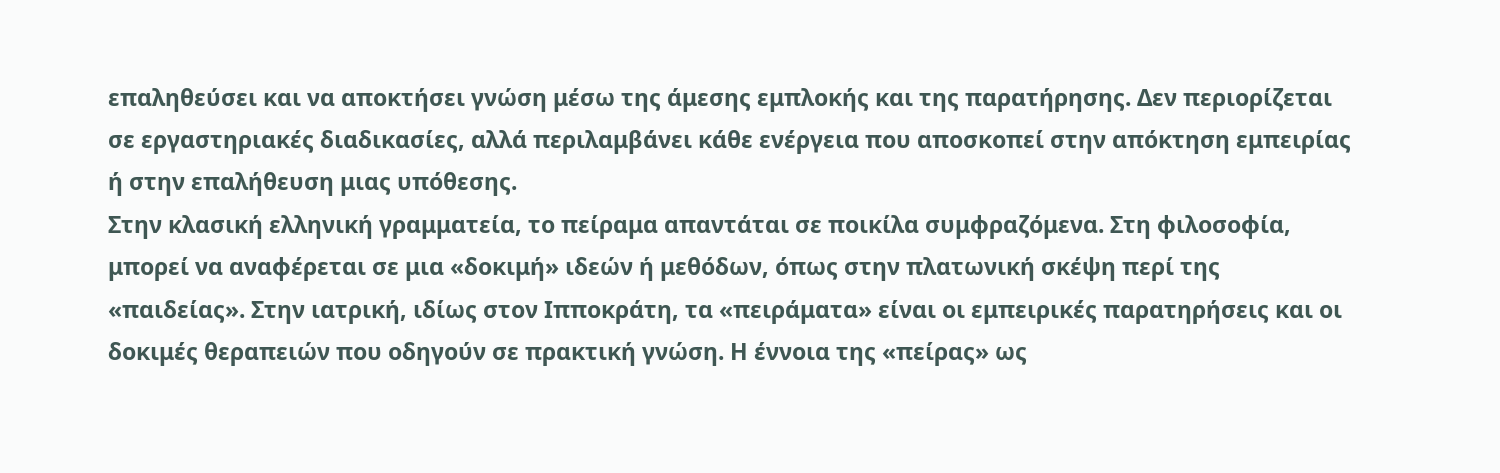επαληθεύσει και να αποκτήσει γνώση μέσω της άμεσης εμπλοκής και της παρατήρησης. Δεν περιορίζεται σε εργαστηριακές διαδικασίες, αλλά περιλαμβάνει κάθε ενέργεια που αποσκοπεί στην απόκτηση εμπειρίας ή στην επαλήθευση μιας υπόθεσης.
Στην κλασική ελληνική γραμματεία, το πείραμα απαντάται σε ποικίλα συμφραζόμενα. Στη φιλοσοφία, μπορεί να αναφέρεται σε μια «δοκιμή» ιδεών ή μεθόδων, όπως στην πλατωνική σκέψη περί της «παιδείας». Στην ιατρική, ιδίως στον Ιπποκράτη, τα «πειράματα» είναι οι εμπειρικές παρατηρήσεις και οι δοκιμές θεραπειών που οδηγούν σε πρακτική γνώση. Η έννοια της «πείρας» ως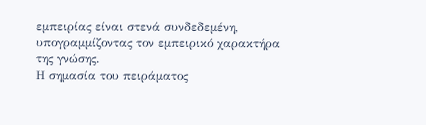εμπειρίας είναι στενά συνδεδεμένη, υπογραμμίζοντας τον εμπειρικό χαρακτήρα της γνώσης.
Η σημασία του πειράματος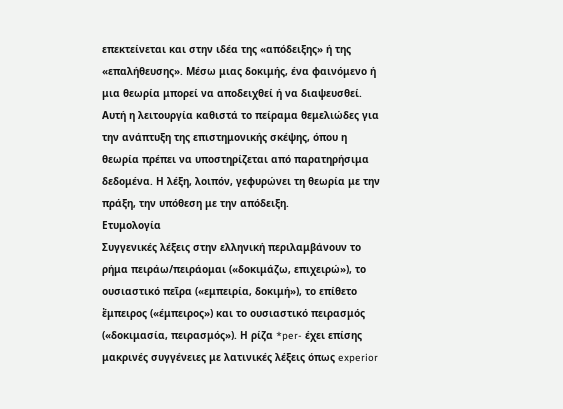επεκτείνεται και στην ιδέα της «απόδειξης» ή της «επαλήθευσης». Μέσω μιας δοκιμής, ένα φαινόμενο ή μια θεωρία μπορεί να αποδειχθεί ή να διαψευσθεί. Αυτή η λειτουργία καθιστά το πείραμα θεμελιώδες για την ανάπτυξη της επιστημονικής σκέψης, όπου η θεωρία πρέπει να υποστηρίζεται από παρατηρήσιμα δεδομένα. Η λέξη, λοιπόν, γεφυρώνει τη θεωρία με την πράξη, την υπόθεση με την απόδειξη.
Ετυμολογία
Συγγενικές λέξεις στην ελληνική περιλαμβάνουν το ρήμα πειράω/πειράομαι («δοκιμάζω, επιχειρώ»), το ουσιαστικό πεῖρα («εμπειρία, δοκιμή»), το επίθετο ἔμπειρος («έμπειρος») και το ουσιαστικό πειρασμός («δοκιμασία, πειρασμός»). Η ρίζα *per- έχει επίσης μακρινές συγγένειες με λατινικές λέξεις όπως experior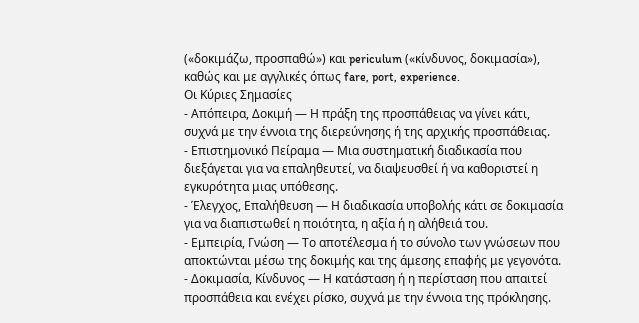(«δοκιμάζω, προσπαθώ») και periculum («κίνδυνος, δοκιμασία»), καθώς και με αγγλικές όπως fare, port, experience.
Οι Κύριες Σημασίες
- Απόπειρα, Δοκιμή — Η πράξη της προσπάθειας να γίνει κάτι, συχνά με την έννοια της διερεύνησης ή της αρχικής προσπάθειας.
- Επιστημονικό Πείραμα — Μια συστηματική διαδικασία που διεξάγεται για να επαληθευτεί, να διαψευσθεί ή να καθοριστεί η εγκυρότητα μιας υπόθεσης.
- Έλεγχος, Επαλήθευση — Η διαδικασία υποβολής κάτι σε δοκιμασία για να διαπιστωθεί η ποιότητα, η αξία ή η αλήθειά του.
- Εμπειρία, Γνώση — Το αποτέλεσμα ή το σύνολο των γνώσεων που αποκτώνται μέσω της δοκιμής και της άμεσης επαφής με γεγονότα.
- Δοκιμασία, Κίνδυνος — Η κατάσταση ή η περίσταση που απαιτεί προσπάθεια και ενέχει ρίσκο, συχνά με την έννοια της πρόκλησης.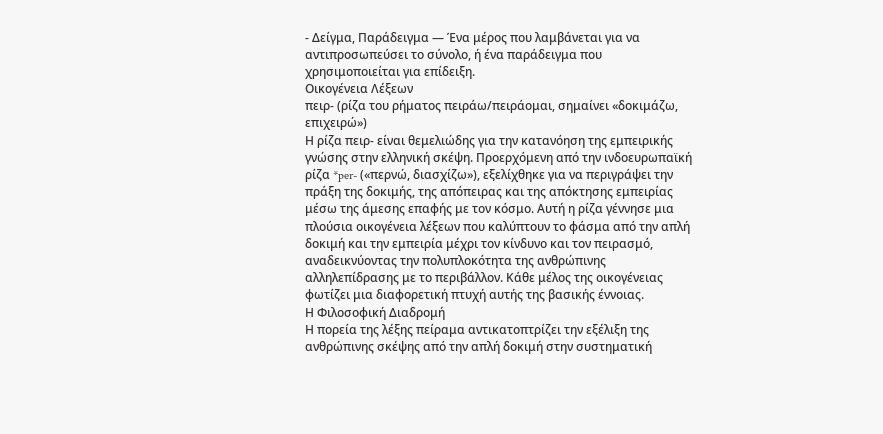- Δείγμα, Παράδειγμα — Ένα μέρος που λαμβάνεται για να αντιπροσωπεύσει το σύνολο, ή ένα παράδειγμα που χρησιμοποιείται για επίδειξη.
Οικογένεια Λέξεων
πειρ- (ρίζα του ρήματος πειράω/πειράομαι, σημαίνει «δοκιμάζω, επιχειρώ»)
Η ρίζα πειρ- είναι θεμελιώδης για την κατανόηση της εμπειρικής γνώσης στην ελληνική σκέψη. Προερχόμενη από την ινδοευρωπαϊκή ρίζα *per- («περνώ, διασχίζω»), εξελίχθηκε για να περιγράψει την πράξη της δοκιμής, της απόπειρας και της απόκτησης εμπειρίας μέσω της άμεσης επαφής με τον κόσμο. Αυτή η ρίζα γέννησε μια πλούσια οικογένεια λέξεων που καλύπτουν το φάσμα από την απλή δοκιμή και την εμπειρία μέχρι τον κίνδυνο και τον πειρασμό, αναδεικνύοντας την πολυπλοκότητα της ανθρώπινης αλληλεπίδρασης με το περιβάλλον. Κάθε μέλος της οικογένειας φωτίζει μια διαφορετική πτυχή αυτής της βασικής έννοιας.
Η Φιλοσοφική Διαδρομή
Η πορεία της λέξης πείραμα αντικατοπτρίζει την εξέλιξη της ανθρώπινης σκέψης από την απλή δοκιμή στην συστηματική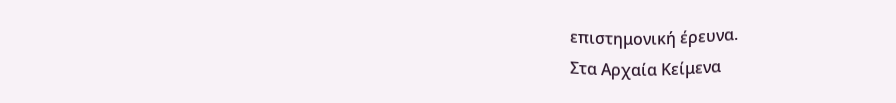επιστημονική έρευνα.
Στα Αρχαία Κείμενα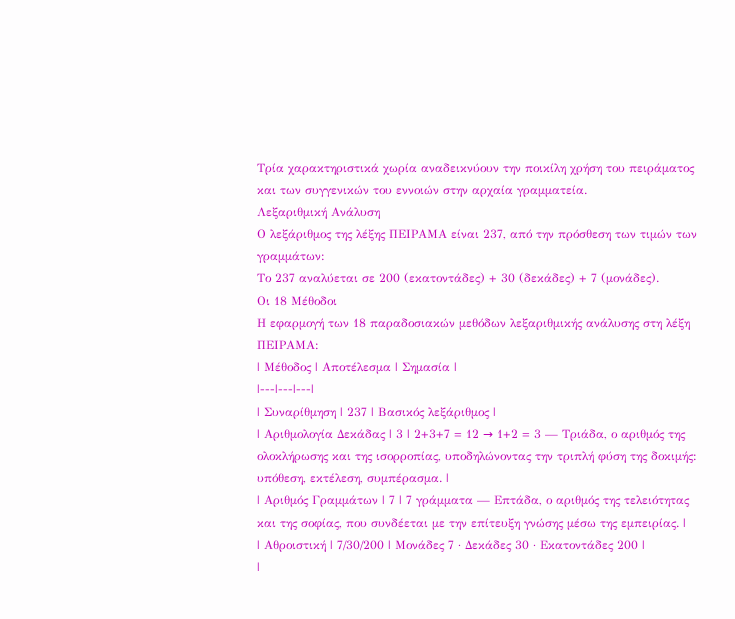Τρία χαρακτηριστικά χωρία αναδεικνύουν την ποικίλη χρήση του πειράματος και των συγγενικών του εννοιών στην αρχαία γραμματεία.
Λεξαριθμική Ανάλυση
Ο λεξάριθμος της λέξης ΠΕΙΡΑΜΑ είναι 237, από την πρόσθεση των τιμών των γραμμάτων:
Το 237 αναλύεται σε 200 (εκατοντάδες) + 30 (δεκάδες) + 7 (μονάδες).
Οι 18 Μέθοδοι
Η εφαρμογή των 18 παραδοσιακών μεθόδων λεξαριθμικής ανάλυσης στη λέξη ΠΕΙΡΑΜΑ:
| Μέθοδος | Αποτέλεσμα | Σημασία |
|---|---|---|
| Συναρίθμηση | 237 | Βασικός λεξάριθμος |
| Αριθμολογία Δεκάδας | 3 | 2+3+7 = 12 → 1+2 = 3 — Τριάδα, ο αριθμός της ολοκλήρωσης και της ισορροπίας, υποδηλώνοντας την τριπλή φύση της δοκιμής: υπόθεση, εκτέλεση, συμπέρασμα. |
| Αριθμός Γραμμάτων | 7 | 7 γράμματα — Επτάδα, ο αριθμός της τελειότητας και της σοφίας, που συνδέεται με την επίτευξη γνώσης μέσω της εμπειρίας. |
| Αθροιστική | 7/30/200 | Μονάδες 7 · Δεκάδες 30 · Εκατοντάδες 200 |
|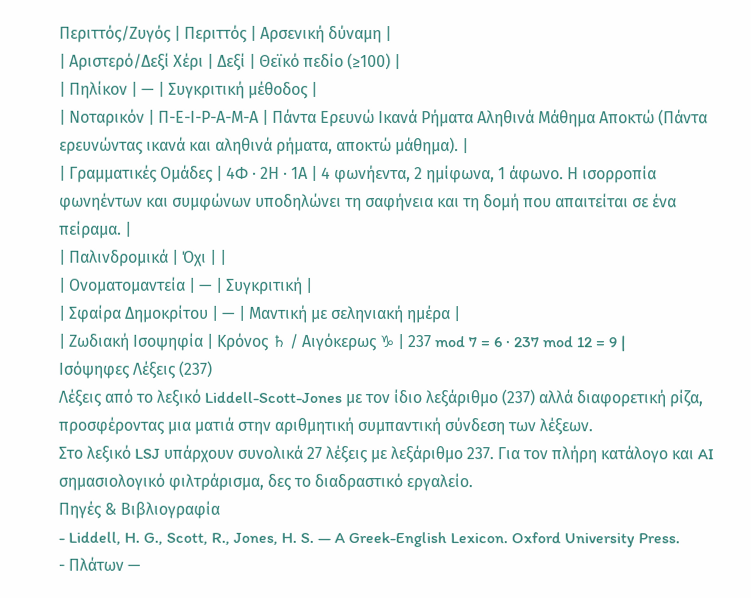Περιττός/Ζυγός | Περιττός | Αρσενική δύναμη |
| Αριστερό/Δεξί Χέρι | Δεξί | Θεϊκό πεδίο (≥100) |
| Πηλίκον | — | Συγκριτική μέθοδος |
| Νοταρικόν | Π-Ε-Ι-Ρ-Α-Μ-Α | Πάντα Ερευνώ Ικανά Ρήματα Αληθινά Μάθημα Αποκτώ (Πάντα ερευνώντας ικανά και αληθινά ρήματα, αποκτώ μάθημα). |
| Γραμματικές Ομάδες | 4Φ · 2Η · 1Α | 4 φωνήεντα, 2 ημίφωνα, 1 άφωνο. Η ισορροπία φωνηέντων και συμφώνων υποδηλώνει τη σαφήνεια και τη δομή που απαιτείται σε ένα πείραμα. |
| Παλινδρομικά | Όχι | |
| Ονοματομαντεία | — | Συγκριτική |
| Σφαίρα Δημοκρίτου | — | Μαντική με σεληνιακή ημέρα |
| Ζωδιακή Ισοψηφία | Κρόνος ♄ / Αιγόκερως ♑ | 237 mod 7 = 6 · 237 mod 12 = 9 |
Ισόψηφες Λέξεις (237)
Λέξεις από το λεξικό Liddell-Scott-Jones με τον ίδιο λεξάριθμο (237) αλλά διαφορετική ρίζα, προσφέροντας μια ματιά στην αριθμητική συμπαντική σύνδεση των λέξεων.
Στο λεξικό LSJ υπάρχουν συνολικά 27 λέξεις με λεξάριθμο 237. Για τον πλήρη κατάλογο και AI σημασιολογικό φιλτράρισμα, δες το διαδραστικό εργαλείο.
Πηγές & Βιβλιογραφία
- Liddell, H. G., Scott, R., Jones, H. S. — A Greek-English Lexicon. Oxford University Press.
- Πλάτων —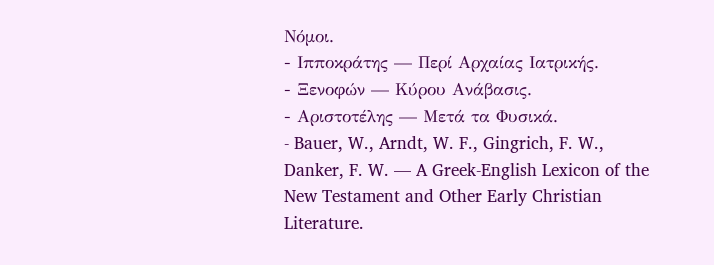Νόμοι.
- Ιπποκράτης — Περί Αρχαίας Ιατρικής.
- Ξενοφών — Κύρου Ανάβασις.
- Αριστοτέλης — Μετά τα Φυσικά.
- Bauer, W., Arndt, W. F., Gingrich, F. W., Danker, F. W. — A Greek-English Lexicon of the New Testament and Other Early Christian Literature.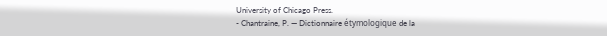University of Chicago Press.
- Chantraine, P. — Dictionnaire étymologique de la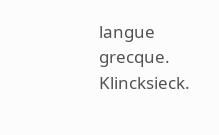langue grecque. Klincksieck.